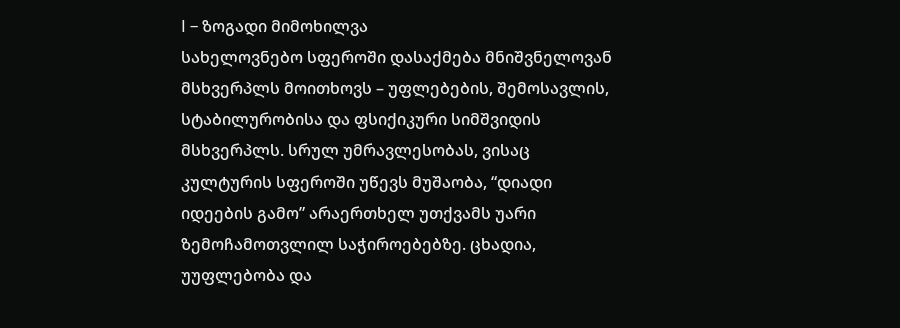I – ზოგადი მიმოხილვა
სახელოვნებო სფეროში დასაქმება მნიშვნელოვან მსხვერპლს მოითხოვს – უფლებების, შემოსავლის, სტაბილურობისა და ფსიქიკური სიმშვიდის მსხვერპლს. სრულ უმრავლესობას, ვისაც კულტურის სფეროში უწევს მუშაობა, “დიადი იდეების გამო” არაერთხელ უთქვამს უარი ზემოჩამოთვლილ საჭიროებებზე. ცხადია, უუფლებობა და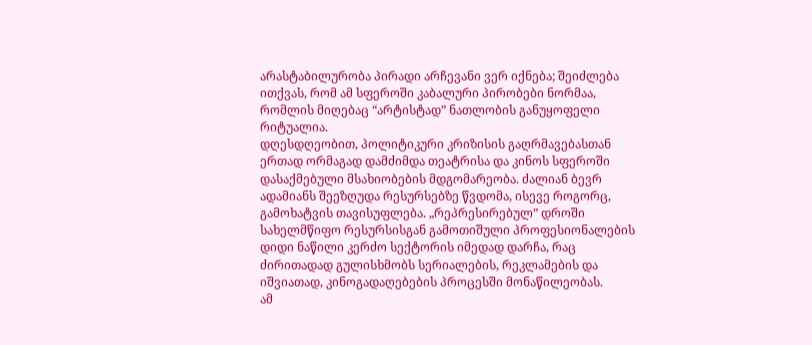არასტაბილურობა პირადი არჩევანი ვერ იქნება; შეიძლება ითქვას, რომ ამ სფეროში კაბალური პირობები ნორმაა, რომლის მიღებაც “არტისტად” ნათლობის განუყოფელი რიტუალია.
დღესდღეობით, პოლიტიკური კრიზისის გაღრმავებასთან ერთად ორმაგად დამძიმდა თეატრისა და კინოს სფეროში დასაქმებული მსახიობების მდგომარეობა. ძალიან ბევრ ადამიანს შეეზღუდა რესურსებზე წვდომა, ისევე როგორც, გამოხატვის თავისუფლება. „რეპრესირებულ” დროში სახელმწიფო რესურსისგან გამოთიშული პროფესიონალების დიდი ნაწილი კერძო სექტორის იმედად დარჩა, რაც ძირითადად გულისხმობს სერიალების, რეკლამების და იშვიათად, კინოგადაღებების პროცესში მონაწილეობას.
ამ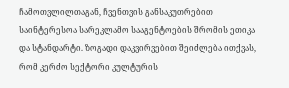ჩამოთვლილთაგან, ჩვენთვის განსაკუთრებით საინტერესოა სარეკლამო სააგენტოების შრომის ეთიკა და სტანდარტი. ზოგადი დაკვირვებით შეიძლება ითქვას, რომ კერძო სექტორი კულტურის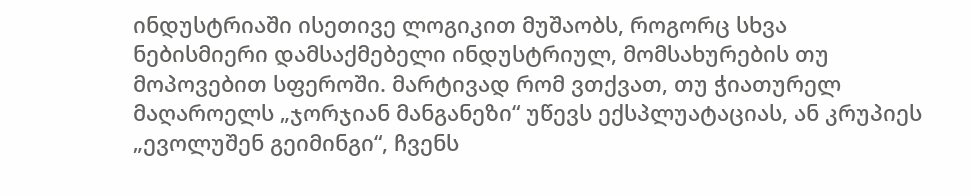ინდუსტრიაში ისეთივე ლოგიკით მუშაობს, როგორც სხვა ნებისმიერი დამსაქმებელი ინდუსტრიულ, მომსახურების თუ მოპოვებით სფეროში. მარტივად რომ ვთქვათ, თუ ჭიათურელ მაღაროელს „ჯორჯიან მანგანეზი“ უწევს ექსპლუატაციას, ან კრუპიეს „ევოლუშენ გეიმინგი“, ჩვენს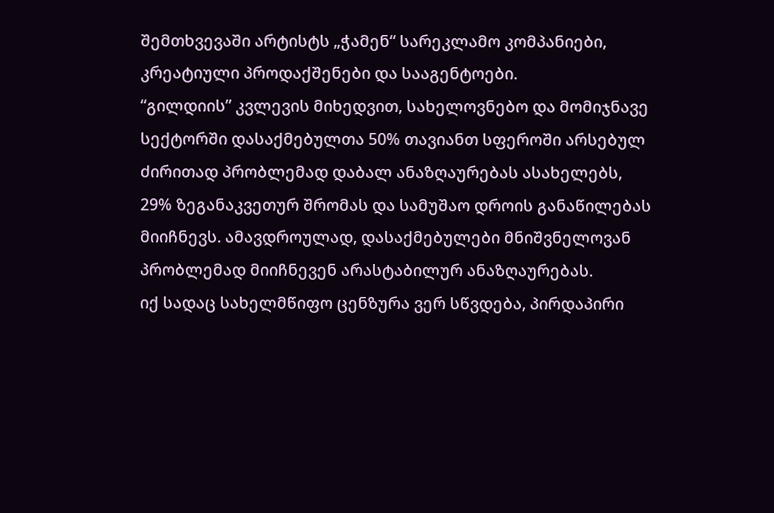შემთხვევაში არტისტს „ჭამენ“ სარეკლამო კომპანიები, კრეატიული პროდაქშენები და სააგენტოები.
“გილდიის” კვლევის მიხედვით, სახელოვნებო და მომიჯნავე სექტორში დასაქმებულთა 50% თავიანთ სფეროში არსებულ ძირითად პრობლემად დაბალ ანაზღაურებას ასახელებს, 29% ზეგანაკვეთურ შრომას და სამუშაო დროის განაწილებას მიიჩნევს. ამავდროულად, დასაქმებულები მნიშვნელოვან პრობლემად მიიჩნევენ არასტაბილურ ანაზღაურებას.
იქ სადაც სახელმწიფო ცენზურა ვერ სწვდება, პირდაპირი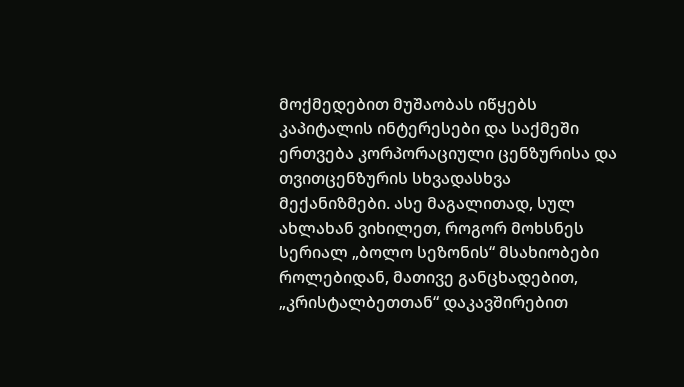მოქმედებით მუშაობას იწყებს კაპიტალის ინტერესები და საქმეში ერთვება კორპორაციული ცენზურისა და თვითცენზურის სხვადასხვა მექანიზმები. ასე მაგალითად, სულ ახლახან ვიხილეთ, როგორ მოხსნეს სერიალ „ბოლო სეზონის“ მსახიობები როლებიდან, მათივე განცხადებით, „კრისტალბეთთან“ დაკავშირებით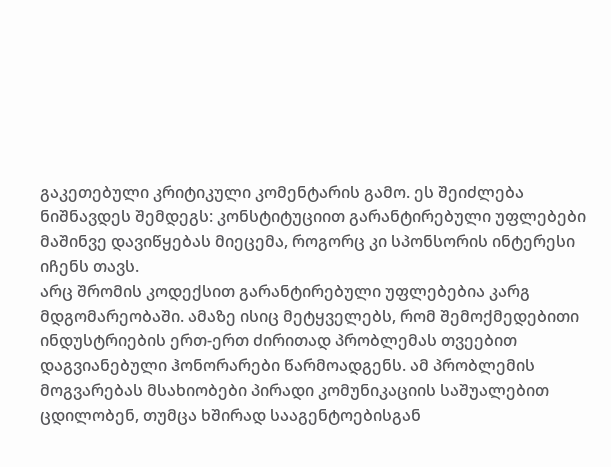გაკეთებული კრიტიკული კომენტარის გამო. ეს შეიძლება ნიშნავდეს შემდეგს: კონსტიტუციით გარანტირებული უფლებები მაშინვე დავიწყებას მიეცემა, როგორც კი სპონსორის ინტერესი იჩენს თავს.
არც შრომის კოდექსით გარანტირებული უფლებებია კარგ მდგომარეობაში. ამაზე ისიც მეტყველებს, რომ შემოქმედებითი ინდუსტრიების ერთ-ერთ ძირითად პრობლემას თვეებით დაგვიანებული ჰონორარები წარმოადგენს. ამ პრობლემის მოგვარებას მსახიობები პირადი კომუნიკაციის საშუალებით ცდილობენ, თუმცა ხშირად სააგენტოებისგან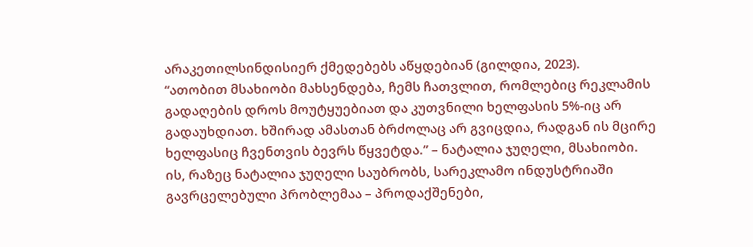არაკეთილსინდისიერ ქმედებებს აწყდებიან (გილდია, 2023).
“ათობით მსახიობი მახსენდება, ჩემს ჩათვლით, რომლებიც რეკლამის გადაღების დროს მოუტყუებიათ და კუთვნილი ხელფასის 5%-იც არ გადაუხდიათ. ხშირად ამასთან ბრძოლაც არ გვიცდია, რადგან ის მცირე ხელფასიც ჩვენთვის ბევრს წყვეტდა.” – ნატალია ჯუღელი, მსახიობი.
ის, რაზეც ნატალია ჯუღელი საუბრობს, სარეკლამო ინდუსტრიაში გავრცელებული პრობლემაა – პროდაქშენები,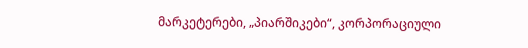მარკეტერები, „პიარშიკები“, კორპორაციული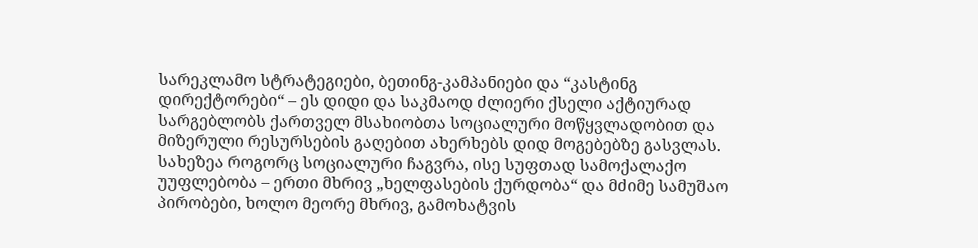სარეკლამო სტრატეგიები, ბეთინგ-კამპანიები და “კასტინგ დირექტორები“ – ეს დიდი და საკმაოდ ძლიერი ქსელი აქტიურად სარგებლობს ქართველ მსახიობთა სოციალური მოწყვლადობით და მიზერული რესურსების გაღებით ახერხებს დიდ მოგებებზე გასვლას. სახეზეა როგორც სოციალური ჩაგვრა, ისე სუფთად სამოქალაქო უუფლებობა – ერთი მხრივ „ხელფასების ქურდობა“ და მძიმე სამუშაო პირობები, ხოლო მეორე მხრივ, გამოხატვის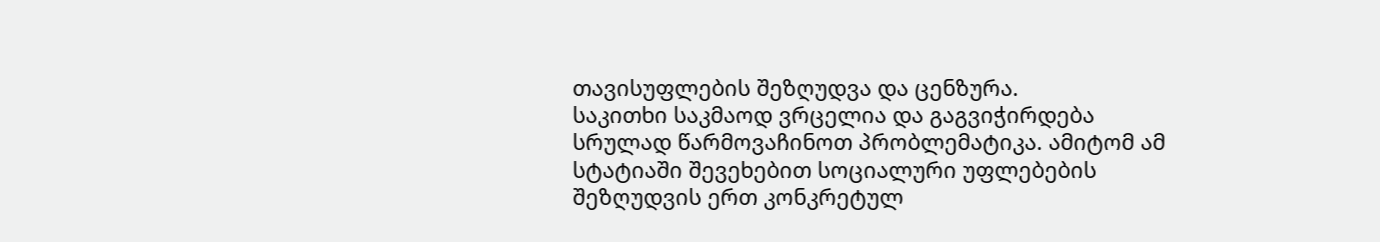თავისუფლების შეზღუდვა და ცენზურა.
საკითხი საკმაოდ ვრცელია და გაგვიჭირდება სრულად წარმოვაჩინოთ პრობლემატიკა. ამიტომ ამ სტატიაში შევეხებით სოციალური უფლებების შეზღუდვის ერთ კონკრეტულ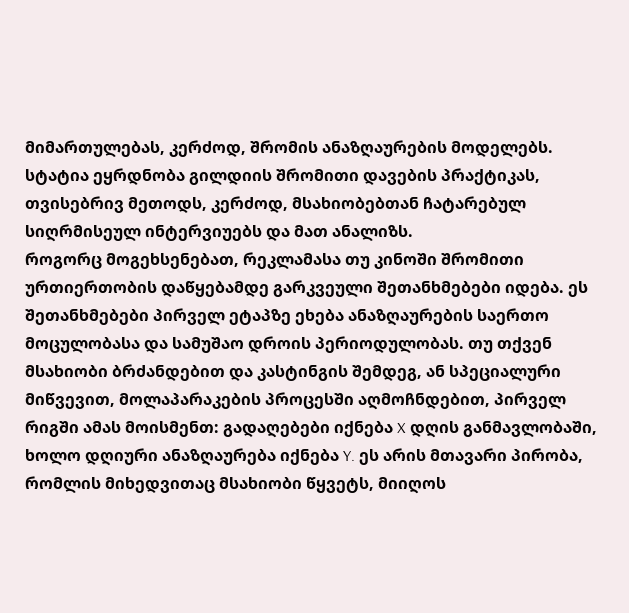მიმართულებას, კერძოდ, შრომის ანაზღაურების მოდელებს. სტატია ეყრდნობა გილდიის შრომითი დავების პრაქტიკას, თვისებრივ მეთოდს, კერძოდ, მსახიობებთან ჩატარებულ სიღრმისეულ ინტერვიუებს და მათ ანალიზს.
როგორც მოგეხსენებათ, რეკლამასა თუ კინოში შრომითი ურთიერთობის დაწყებამდე გარკვეული შეთანხმებები იდება. ეს შეთანხმებები პირველ ეტაპზე ეხება ანაზღაურების საერთო მოცულობასა და სამუშაო დროის პერიოდულობას. თუ თქვენ მსახიობი ბრძანდებით და კასტინგის შემდეგ, ან სპეციალური მიწვევით, მოლაპარაკების პროცესში აღმოჩნდებით, პირველ რიგში ამას მოისმენთ: გადაღებები იქნება X დღის განმავლობაში, ხოლო დღიური ანაზღაურება იქნება Y. ეს არის მთავარი პირობა, რომლის მიხედვითაც მსახიობი წყვეტს, მიიღოს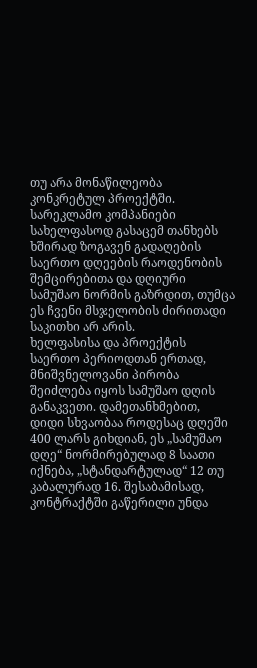თუ არა მონაწილეობა კონკრეტულ პროექტში. სარეკლამო კომპანიები სახელფასოდ გასაცემ თანხებს ხშირად ზოგავენ გადაღების საერთო დღეების რაოდენობის შემცირებითა და დღიური სამუშაო ნორმის გაზრდით, თუმცა ეს ჩვენი მსჯელობის ძირითადი საკითხი არ არის.
ხელფასისა და პროექტის საერთო პერიოდთან ერთად, მნიშვნელოვანი პირობა შეიძლება იყოს სამუშაო დღის განაკვეთი. დამეთანხმებით, დიდი სხვაობაა როდესაც დღეში 400 ლარს გიხდიან, ეს „სამუშაო დღე“ ნორმირებულად 8 საათი იქნება, „სტანდარტულად“ 12 თუ კაბალურად 16. შესაბამისად, კონტრაქტში გაწერილი უნდა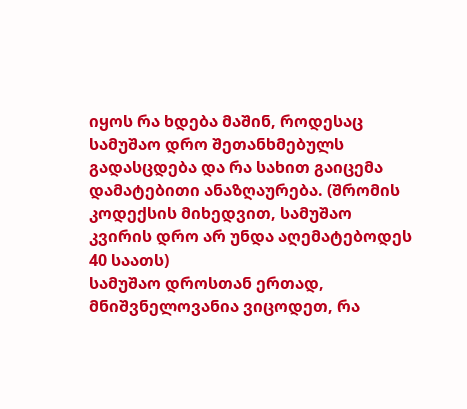იყოს რა ხდება მაშინ, როდესაც სამუშაო დრო შეთანხმებულს გადასცდება და რა სახით გაიცემა დამატებითი ანაზღაურება. (შრომის კოდექსის მიხედვით, სამუშაო კვირის დრო არ უნდა აღემატებოდეს 40 საათს)
სამუშაო დროსთან ერთად, მნიშვნელოვანია ვიცოდეთ, რა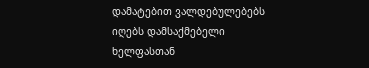დამატებით ვალდებულებებს იღებს დამსაქმებელი ხელფასთან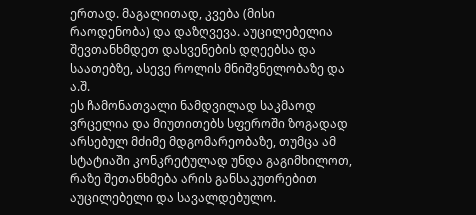ერთად. მაგალითად, კვება (მისი რაოდენობა) და დაზღვევა. აუცილებელია შევთანხმდეთ დასვენების დღეებსა და საათებზე, ასევე როლის მნიშვნელობაზე და ა.შ.
ეს ჩამონათვალი ნამდვილად საკმაოდ ვრცელია და მიუთითებს სფეროში ზოგადად არსებულ მძიმე მდგომარეობაზე, თუმცა ამ სტატიაში კონკრეტულად უნდა გაგიმხილოთ, რაზე შეთანხმება არის განსაკუთრებით აუცილებელი და სავალდებულო.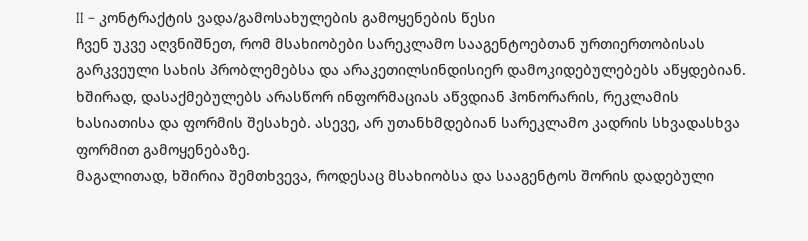II – კონტრაქტის ვადა/გამოსახულების გამოყენების წესი
ჩვენ უკვე აღვნიშნეთ, რომ მსახიობები სარეკლამო სააგენტოებთან ურთიერთობისას გარკვეული სახის პრობლემებსა და არაკეთილსინდისიერ დამოკიდებულებებს აწყდებიან. ხშირად, დასაქმებულებს არასწორ ინფორმაციას აწვდიან ჰონორარის, რეკლამის ხასიათისა და ფორმის შესახებ. ასევე, არ უთანხმდებიან სარეკლამო კადრის სხვადასხვა ფორმით გამოყენებაზე.
მაგალითად, ხშირია შემთხვევა, როდესაც მსახიობსა და სააგენტოს შორის დადებული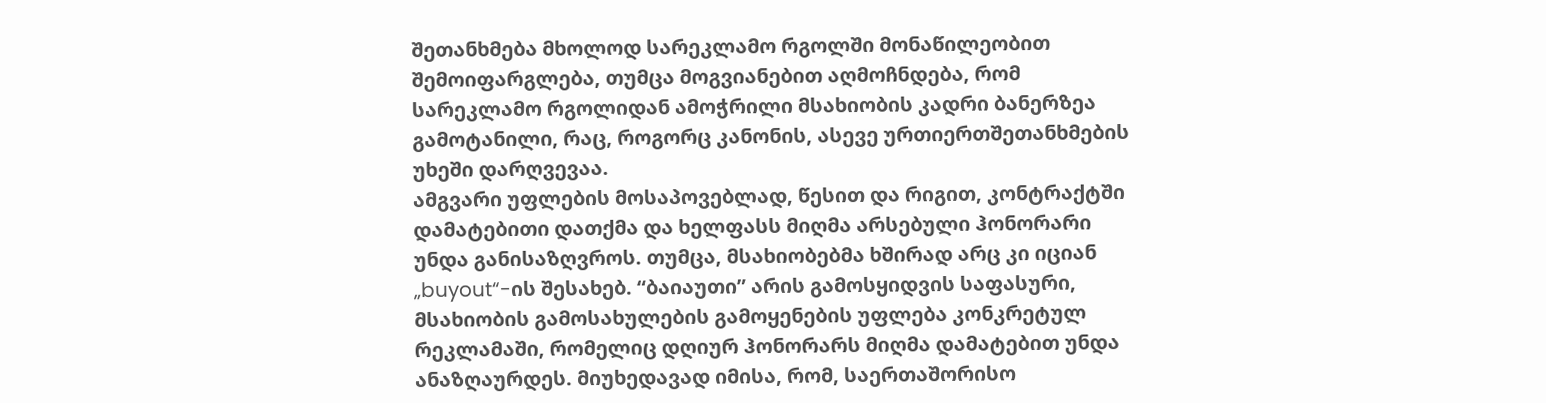შეთანხმება მხოლოდ სარეკლამო რგოლში მონაწილეობით შემოიფარგლება, თუმცა მოგვიანებით აღმოჩნდება, რომ სარეკლამო რგოლიდან ამოჭრილი მსახიობის კადრი ბანერზეა გამოტანილი, რაც, როგორც კანონის, ასევე ურთიერთშეთანხმების უხეში დარღვევაა.
ამგვარი უფლების მოსაპოვებლად, წესით და რიგით, კონტრაქტში დამატებითი დათქმა და ხელფასს მიღმა არსებული ჰონორარი უნდა განისაზღვროს. თუმცა, მსახიობებმა ხშირად არც კი იციან „buyout“-ის შესახებ. “ბაიაუთი” არის გამოსყიდვის საფასური, მსახიობის გამოსახულების გამოყენების უფლება კონკრეტულ რეკლამაში, რომელიც დღიურ ჰონორარს მიღმა დამატებით უნდა ანაზღაურდეს. მიუხედავად იმისა, რომ, საერთაშორისო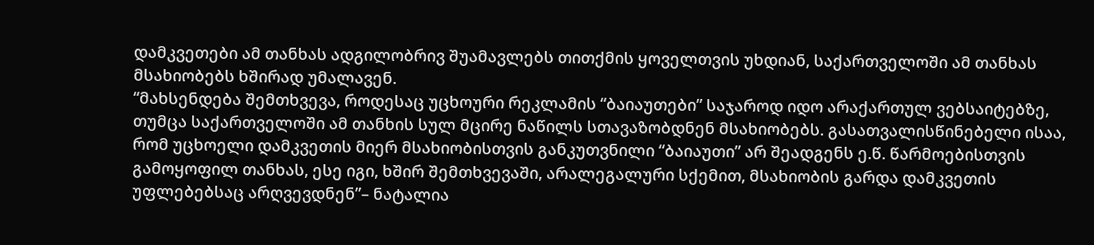დამკვეთები ამ თანხას ადგილობრივ შუამავლებს თითქმის ყოველთვის უხდიან, საქართველოში ამ თანხას მსახიობებს ხშირად უმალავენ.
“მახსენდება შემთხვევა, როდესაც უცხოური რეკლამის “ბაიაუთები” საჯაროდ იდო არაქართულ ვებსაიტებზე, თუმცა საქართველოში ამ თანხის სულ მცირე ნაწილს სთავაზობდნენ მსახიობებს. გასათვალისწინებელი ისაა, რომ უცხოელი დამკვეთის მიერ მსახიობისთვის განკუთვნილი “ბაიაუთი” არ შეადგენს ე.წ. წარმოებისთვის გამოყოფილ თანხას, ესე იგი, ხშირ შემთხვევაში, არალეგალური სქემით, მსახიობის გარდა დამკვეთის უფლებებსაც არღვევდნენ”– ნატალია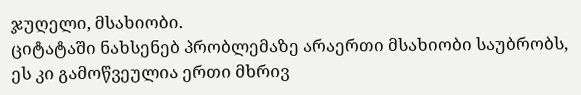ჯუღელი, მსახიობი.
ციტატაში ნახსენებ პრობლემაზე არაერთი მსახიობი საუბრობს, ეს კი გამოწვეულია ერთი მხრივ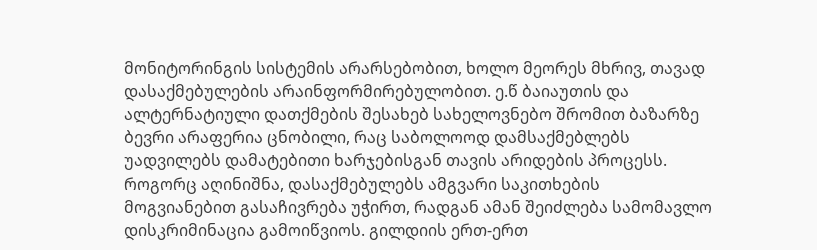მონიტორინგის სისტემის არარსებობით, ხოლო მეორეს მხრივ, თავად დასაქმებულების არაინფორმირებულობით. ე.წ ბაიაუთის და ალტერნატიული დათქმების შესახებ სახელოვნებო შრომით ბაზარზე ბევრი არაფერია ცნობილი, რაც საბოლოოდ დამსაქმებლებს უადვილებს დამატებითი ხარჯებისგან თავის არიდების პროცესს.
როგორც აღინიშნა, დასაქმებულებს ამგვარი საკითხების მოგვიანებით გასაჩივრება უჭირთ, რადგან ამან შეიძლება სამომავლო დისკრიმინაცია გამოიწვიოს. გილდიის ერთ-ერთ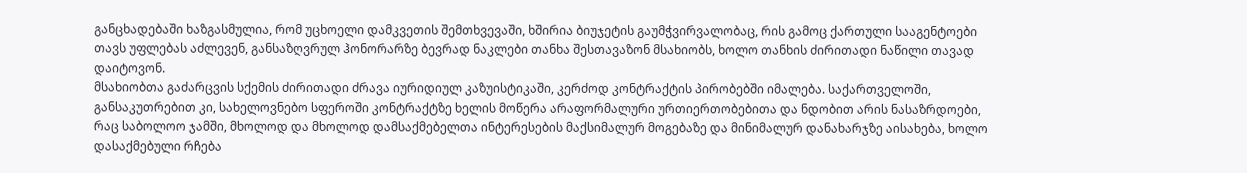განცხადებაში ხაზგასმულია, რომ უცხოელი დამკვეთის შემთხვევაში, ხშირია ბიუჯეტის გაუმჭვირვალობაც, რის გამოც ქართული სააგენტოები თავს უფლებას აძლევენ, განსაზღვრულ ჰონორარზე ბევრად ნაკლები თანხა შესთავაზონ მსახიობს, ხოლო თანხის ძირითადი ნაწილი თავად დაიტოვონ.
მსახიობთა გაძარცვის სქემის ძირითადი ძრავა იურიდიულ კაზუისტიკაში, კერძოდ კონტრაქტის პირობებში იმალება. საქართველოში, განსაკუთრებით კი, სახელოვნებო სფეროში კონტრაქტზე ხელის მოწერა არაფორმალური ურთიერთობებითა და ნდობით არის ნასაზრდოები, რაც საბოლოო ჯამში, მხოლოდ და მხოლოდ დამსაქმებელთა ინტერესების მაქსიმალურ მოგებაზე და მინიმალურ დანახარჯზე აისახება, ხოლო დასაქმებული რჩება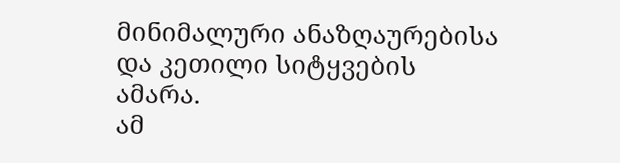მინიმალური ანაზღაურებისა და კეთილი სიტყვების ამარა.
ამ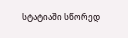სტატიაში სწორედ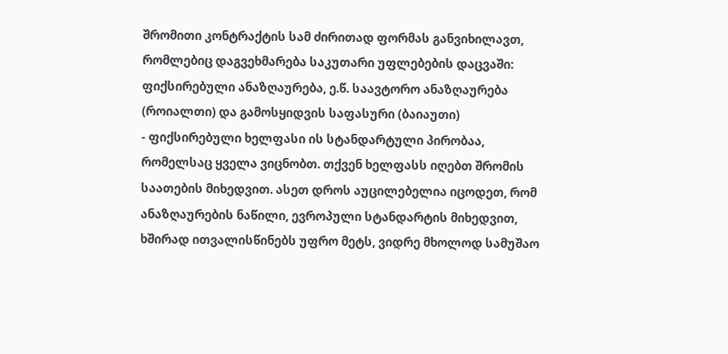შრომითი კონტრაქტის სამ ძირითად ფორმას განვიხილავთ, რომლებიც დაგვეხმარება საკუთარი უფლებების დაცვაში: ფიქსირებული ანაზღაურება, ე.წ. საავტორო ანაზღაურება (როიალთი) და გამოსყიდვის საფასური (ბაიაუთი)
- ფიქსირებული ხელფასი ის სტანდარტული პირობაა, რომელსაც ყველა ვიცნობთ. თქვენ ხელფასს იღებთ შრომის საათების მიხედვით. ასეთ დროს აუცილებელია იცოდეთ, რომ ანაზღაურების ნაწილი, ევროპული სტანდარტის მიხედვით, ხშირად ითვალისწინებს უფრო მეტს, ვიდრე მხოლოდ სამუშაო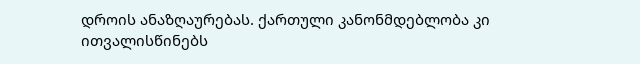დროის ანაზღაურებას. ქართული კანონმდებლობა კი ითვალისწინებს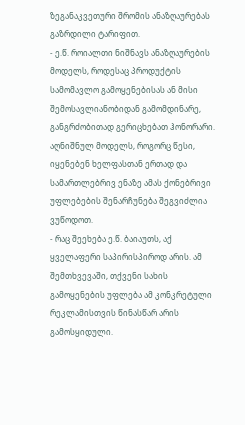ზეგანაკვეთური შრომის ანაზღაურებას გაზრდილი ტარიფით.
- ე.წ. როიალთი ნიშნავს ანაზღაურების მოდელს, როდესაც პროდუქტის სამომავლო გამოყენებისას ან მისი შემოსავლიანობიდან გამომდინარე, განგრძობითად გერიცხებათ ჰონორარი. აღნიშნულ მოდელს, როგორც წესი, იყენებენ ხელფასთან ერთად და სამართლებრივ ენაზე ამას ქონებრივი უფლებების შენარჩუნება შეგვიძლია ვუწოდოთ.
- რაც შეეხება ე.წ. ბაიაუთს, აქ ყველაფერი საპირისპიროდ არის. ამ შემთხვევაში, თქვენი სახის გამოყენების უფლება ამ კონკრეტული რეკლამისთვის წინასწარ არის გამოსყიდული.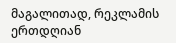მაგალითად, რეკლამის ერთდღიან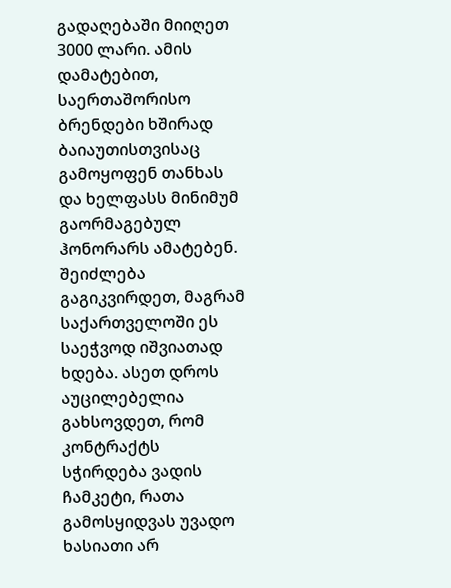გადაღებაში მიიღეთ 3000 ლარი. ამის დამატებით, საერთაშორისო ბრენდები ხშირად ბაიაუთისთვისაც გამოყოფენ თანხას და ხელფასს მინიმუმ გაორმაგებულ ჰონორარს ამატებენ. შეიძლება გაგიკვირდეთ, მაგრამ საქართველოში ეს საეჭვოდ იშვიათად ხდება. ასეთ დროს აუცილებელია გახსოვდეთ, რომ კონტრაქტს სჭირდება ვადის ჩამკეტი, რათა გამოსყიდვას უვადო ხასიათი არ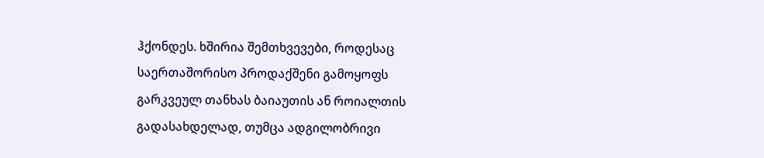ჰქონდეს. ხშირია შემთხვევები, როდესაც საერთაშორისო პროდაქშენი გამოყოფს გარკვეულ თანხას ბაიაუთის ან როიალთის გადასახდელად, თუმცა ადგილობრივი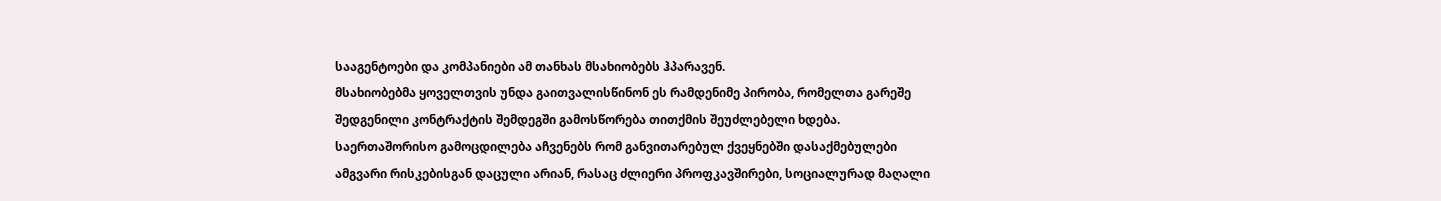სააგენტოები და კომპანიები ამ თანხას მსახიობებს ჰპარავენ.
მსახიობებმა ყოველთვის უნდა გაითვალისწინონ ეს რამდენიმე პირობა, რომელთა გარეშე შედგენილი კონტრაქტის შემდეგში გამოსწორება თითქმის შეუძლებელი ხდება. საერთაშორისო გამოცდილება აჩვენებს რომ განვითარებულ ქვეყნებში დასაქმებულები ამგვარი რისკებისგან დაცული არიან, რასაც ძლიერი პროფკავშირები, სოციალურად მაღალი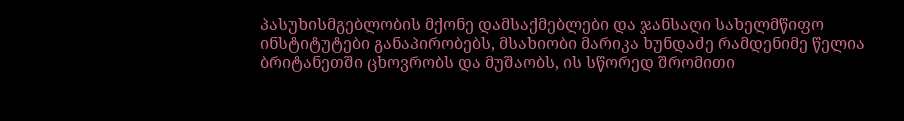პასუხისმგებლობის მქონე დამსაქმებლები და ჯანსაღი სახელმწიფო ინსტიტუტები განაპირობებს, მსახიობი მარიკა ხუნდაძე რამდენიმე წელია ბრიტანეთში ცხოვრობს და მუშაობს, ის სწორედ შრომითი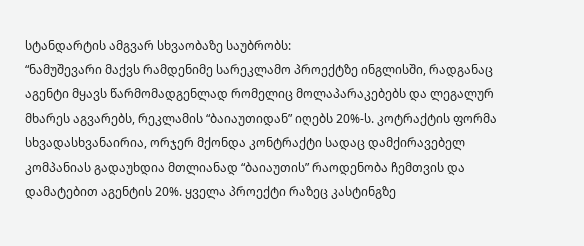სტანდარტის ამგვარ სხვაობაზე საუბრობს:
“ნამუშევარი მაქვს რამდენიმე სარეკლამო პროექტზე ინგლისში, რადგანაც აგენტი მყავს წარმომადგენლად რომელიც მოლაპარაკებებს და ლეგალურ მხარეს აგვარებს, რეკლამის “ბაიაუთიდან” იღებს 20%-ს. კოტრაქტის ფორმა სხვადასხვანაირია, ორჯერ მქონდა კონტრაქტი სადაც დამქირავებელ კომპანიას გადაუხდია მთლიანად “ბაიაუთის” რაოდენობა ჩემთვის და დამატებით აგენტის 20%. ყველა პროექტი რაზეც კასტინგზე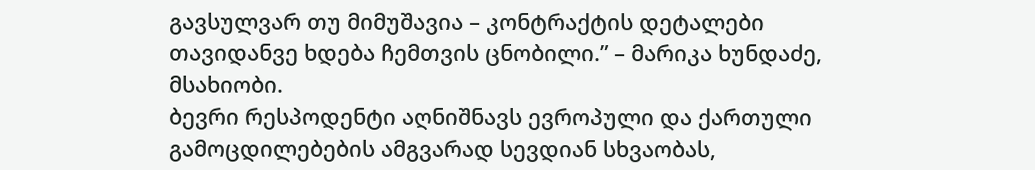გავსულვარ თუ მიმუშავია – კონტრაქტის დეტალები თავიდანვე ხდება ჩემთვის ცნობილი.” – მარიკა ხუნდაძე, მსახიობი.
ბევრი რესპოდენტი აღნიშნავს ევროპული და ქართული გამოცდილებების ამგვარად სევდიან სხვაობას,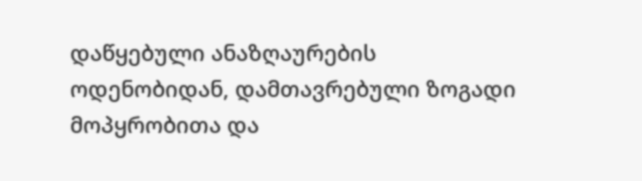დაწყებული ანაზღაურების ოდენობიდან, დამთავრებული ზოგადი მოპყრობითა და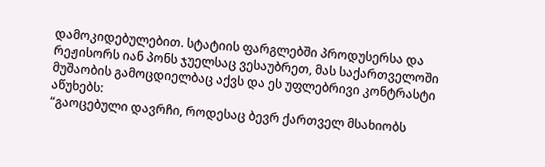დამოკიდებულებით. სტატიის ფარგლებში პროდუსერსა და რეჟისორს იან პონს ჯუელსაც ვესაუბრეთ, მას საქართველოში მუშაობის გამოცდიელბაც აქვს და ეს უფლებრივი კონტრასტი აწუხებს:
“გაოცებული დავრჩი, როდესაც ბევრ ქართველ მსახიობს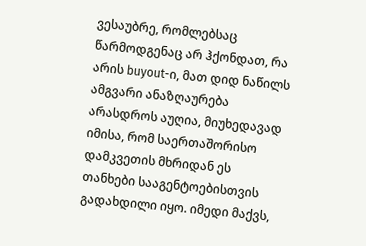ვესაუბრე, რომლებსაც წარმოდგენაც არ ჰქონდათ, რა არის buyout-ი, მათ დიდ ნაწილს ამგვარი ანაზღაურება არასდროს აუღია, მიუხედავად იმისა, რომ საერთაშორისო დამკვეთის მხრიდან ეს თანხები სააგენტოებისთვის გადახდილი იყო. იმედი მაქვს,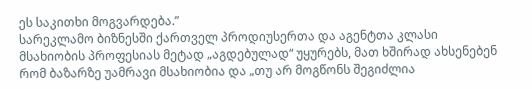ეს საკითხი მოგვარდება.”
სარეკლამო ბიზნესში ქართველ პროდიუსერთა და აგენტთა კლასი მსახიობის პროფესიას მეტად „აგდებულად“ უყურებს, მათ ხშირად ახსენებენ რომ ბაზარზე უამრავი მსახიობია და „თუ არ მოგწონს შეგიძლია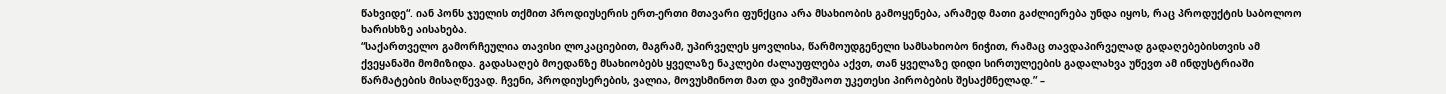წახვიდე“. იან პონს ჯუელის თქმით პროდიუსერის ერთ-ერთი მთავარი ფუნქცია არა მსახიობის გამოყენება, არამედ მათი გაძლიერება უნდა იყოს, რაც პროდუქტის საბოლოო ხარისხზე აისახება.
“საქართველო გამორჩეულია თავისი ლოკაციებით, მაგრამ, უპირველეს ყოვლისა, წარმოუდგენელი სამსახიობო ნიჭით, რამაც თავდაპირველად გადაღებებისთვის ამ ქვეყანაში მომიზიდა. გადასაღებ მოედანზე მსახიობებს ყველაზე ნაკლები ძალაუფლება აქვთ, თან ყველაზე დიდი სირთულეების გადალახვა უწევთ ამ ინდუსტრიაში წარმატების მისაღწევად. ჩვენი, პროდიუსერების, ვალია, მოვუსმინოთ მათ და ვიმუშაოთ უკეთესი პირობების შესაქმნელად.” –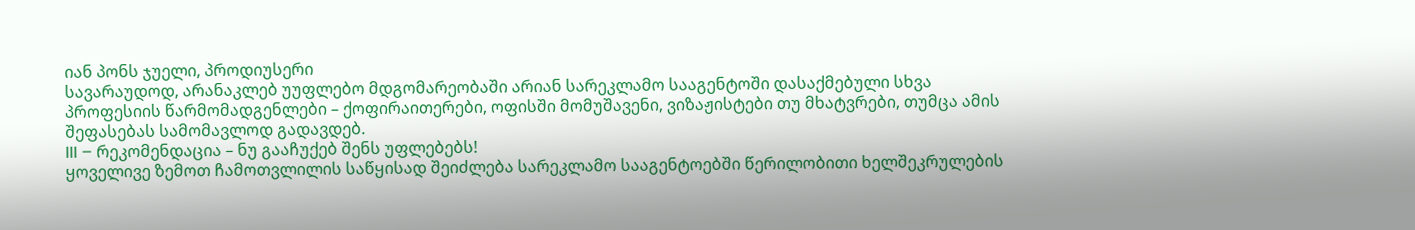იან პონს ჯუელი, პროდიუსერი
სავარაუდოდ, არანაკლებ უუფლებო მდგომარეობაში არიან სარეკლამო სააგენტოში დასაქმებული სხვა პროფესიის წარმომადგენლები – ქოფირაითერები, ოფისში მომუშავენი, ვიზაჟისტები თუ მხატვრები, თუმცა ამის შეფასებას სამომავლოდ გადავდებ.
III – რეკომენდაცია – ნუ გააჩუქებ შენს უფლებებს!
ყოველივე ზემოთ ჩამოთვლილის საწყისად შეიძლება სარეკლამო სააგენტოებში წერილობითი ხელშეკრულების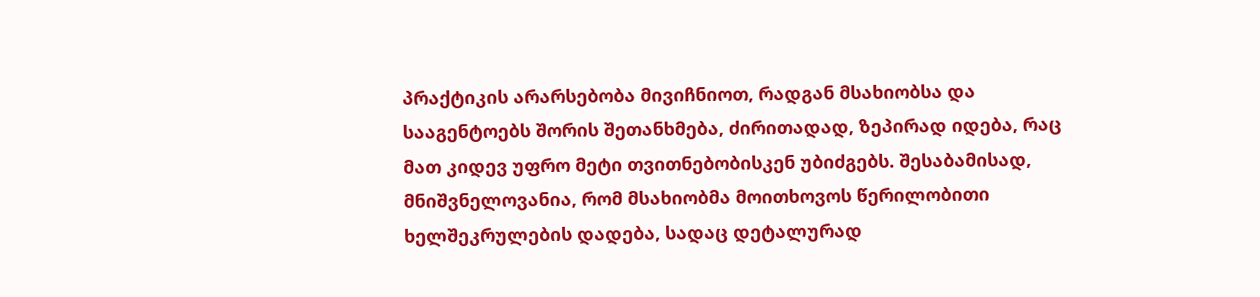პრაქტიკის არარსებობა მივიჩნიოთ, რადგან მსახიობსა და სააგენტოებს შორის შეთანხმება, ძირითადად, ზეპირად იდება, რაც მათ კიდევ უფრო მეტი თვითნებობისკენ უბიძგებს. შესაბამისად, მნიშვნელოვანია, რომ მსახიობმა მოითხოვოს წერილობითი ხელშეკრულების დადება, სადაც დეტალურად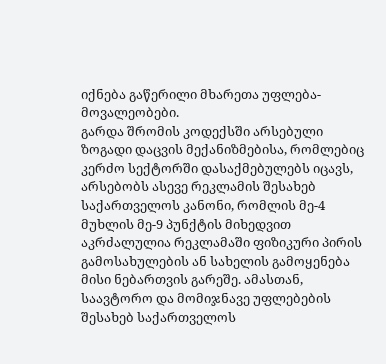იქნება გაწერილი მხარეთა უფლება-მოვალეობები.
გარდა შრომის კოდექსში არსებული ზოგადი დაცვის მექანიზმებისა, რომლებიც კერძო სექტორში დასაქმებულებს იცავს, არსებობს ასევე რეკლამის შესახებ საქართველოს კანონი, რომლის მე-4 მუხლის მე-9 პუნქტის მიხედვით აკრძალულია რეკლამაში ფიზიკური პირის გამოსახულების ან სახელის გამოყენება მისი ნებართვის გარეშე. ამასთან, საავტორო და მომიჯნავე უფლებების შესახებ საქართველოს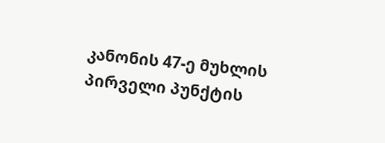კანონის 47-ე მუხლის პირველი პუნქტის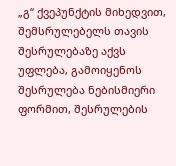„გ“ ქვეპუნქტის მიხედვით, შემსრულებელს თავის შესრულებაზე აქვს უფლება, გამოიყენოს შესრულება ნებისმიერი ფორმით, შესრულების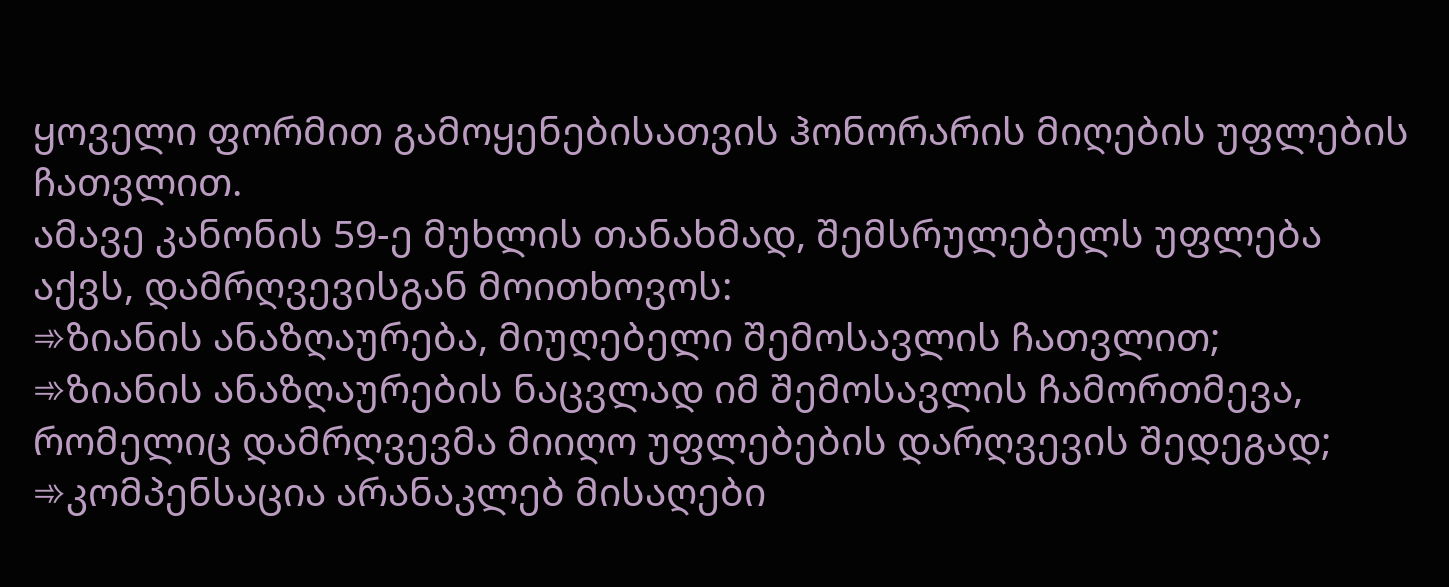ყოველი ფორმით გამოყენებისათვის ჰონორარის მიღების უფლების ჩათვლით.
ამავე კანონის 59-ე მუხლის თანახმად, შემსრულებელს უფლება აქვს, დამრღვევისგან მოითხოვოს:
➾ზიანის ანაზღაურება, მიუღებელი შემოსავლის ჩათვლით;
➾ზიანის ანაზღაურების ნაცვლად იმ შემოსავლის ჩამორთმევა, რომელიც დამრღვევმა მიიღო უფლებების დარღვევის შედეგად;
➾კომპენსაცია არანაკლებ მისაღები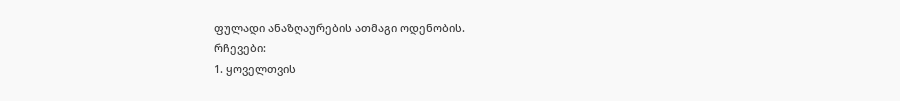ფულადი ანაზღაურების ათმაგი ოდენობის.
რჩევები:
1. ყოველთვის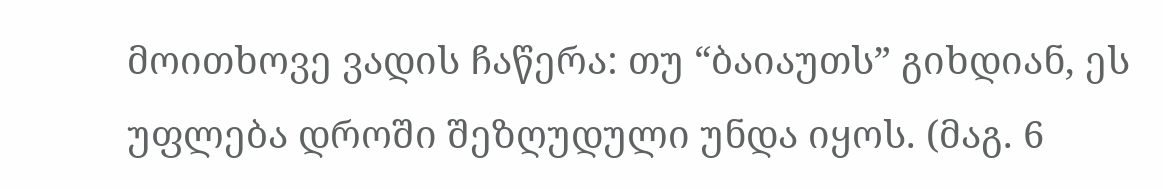მოითხოვე ვადის ჩაწერა: თუ “ბაიაუთს” გიხდიან, ეს უფლება დროში შეზღუდული უნდა იყოს. (მაგ. 6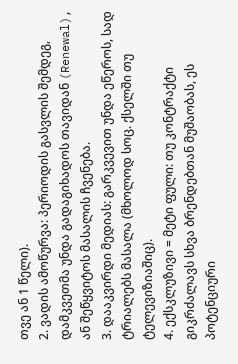თვე ან 1 წელი).
2. ვადის ამოწურვა: პერიოდის გასვლის შემდეგ, დამკვეთმა უნდა გადაგიხადოს თავიდან (Renewal), ან შეწყვიტოს მასალის ჩვენება.
3. დააკვირდი მედიას: გარკვევით უნდა ეწეროს, სად ტრიალებს მასალა (მხოლოდ სოც. ქსელში თუ ტელევიზიაშიც).
4. ექსკლუზივი = მეტი ფული: თუ კონტრაქტი გიკრძალავს სხვა ბრენდებთან მუშაობას, ეს პოტენციური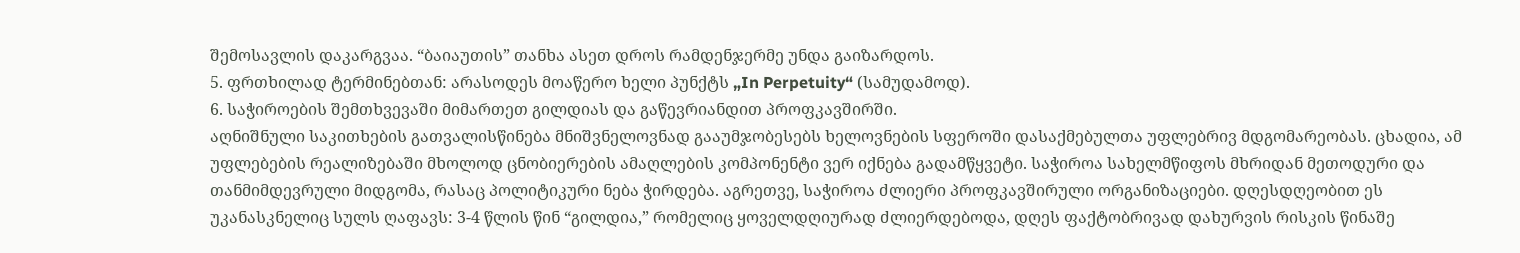შემოსავლის დაკარგვაა. “ბაიაუთის” თანხა ასეთ დროს რამდენჯერმე უნდა გაიზარდოს.
5. ფრთხილად ტერმინებთან: არასოდეს მოაწერო ხელი პუნქტს „In Perpetuity“ (სამუდამოდ).
6. საჭიროების შემთხვევაში მიმართეთ გილდიას და გაწევრიანდით პროფკავშირში.
აღნიშნული საკითხების გათვალისწინება მნიშვნელოვნად გააუმჯობესებს ხელოვნების სფეროში დასაქმებულთა უფლებრივ მდგომარეობას. ცხადია, ამ უფლებების რეალიზებაში მხოლოდ ცნობიერების ამაღლების კომპონენტი ვერ იქნება გადამწყვეტი. საჭიროა სახელმწიფოს მხრიდან მეთოდური და თანმიმდევრული მიდგომა, რასაც პოლიტიკური ნება ჭირდება. აგრეთვე, საჭიროა ძლიერი პროფკავშირული ორგანიზაციები. დღესდღეობით ეს უკანასკნელიც სულს ღაფავს: 3-4 წლის წინ “გილდია,” რომელიც ყოველდღიურად ძლიერდებოდა, დღეს ფაქტობრივად დახურვის რისკის წინაშე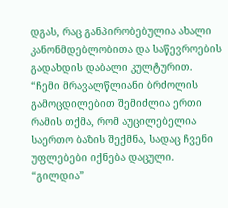დგას, რაც განპირობებულია ახალი კანონმდებლობითა და საწევროების გადახდის დაბალი კულტურით.
“ჩემი მრავალწლიანი ბრძოლის გამოცდილებით შემიძლია ერთი რამის თქმა, რომ აუცილებელია საერთო ბაზის შექმნა, სადაც ჩვენი უფლებები იქნება დაცული. “გილდია”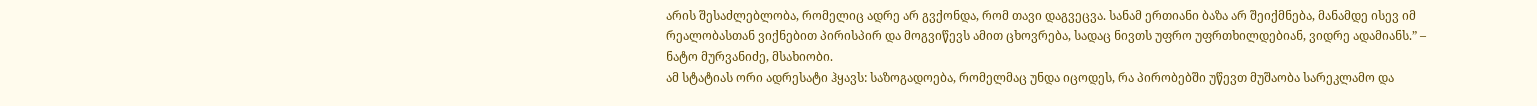არის შესაძლებლობა, რომელიც ადრე არ გვქონდა, რომ თავი დაგვეცვა. სანამ ერთიანი ბაზა არ შეიქმნება, მანამდე ისევ იმ რეალობასთან ვიქნებით პირისპირ და მოგვიწევს ამით ცხოვრება, სადაც ნივთს უფრო უფრთხილდებიან, ვიდრე ადამიანს.” – ნატო მურვანიძე, მსახიობი.
ამ სტატიას ორი ადრესატი ჰყავს: საზოგადოება, რომელმაც უნდა იცოდეს, რა პირობებში უწევთ მუშაობა სარეკლამო და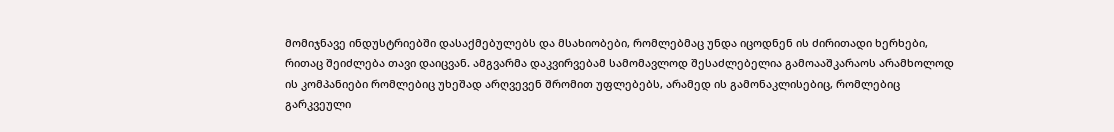მომიჯნავე ინდუსტრიებში დასაქმებულებს და მსახიობები, რომლებმაც უნდა იცოდნენ ის ძირითადი ხერხები, რითაც შეიძლება თავი დაიცვან. ამგვარმა დაკვირვებამ სამომავლოდ შესაძლებელია გამოააშკარაოს არამხოლოდ ის კომპანიები რომლებიც უხეშად არღვევენ შრომით უფლებებს, არამედ ის გამონაკლისებიც, რომლებიც გარკვეული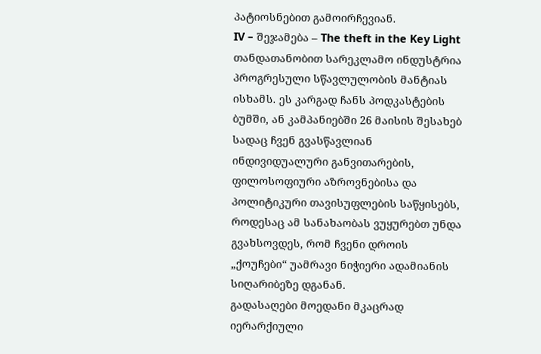პატიოსნებით გამოირჩევიან.
IV – შეჯამება – The theft in the Key Light
თანდათანობით სარეკლამო ინდუსტრია პროგრესული სწავლულობის მანტიას ისხამს. ეს კარგად ჩანს პოდკასტების ბუმში, ან კამპანიებში 26 მაისის შესახებ სადაც ჩვენ გვასწავლიან ინდივიდუალური განვითარების, ფილოსოფიური აზროვნებისა და პოლიტიკური თავისუფლების საწყისებს, როდესაც ამ სანახაობას ვუყურებთ უნდა გვახსოვდეს, რომ ჩვენი დროის „ქოუჩები“ უამრავი ნიჭიერი ადამიანის სიღარიბეზე დგანან.
გადასაღები მოედანი მკაცრად იერარქიული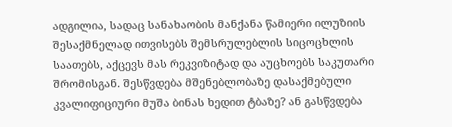ადგილია, სადაც სანახაობის მანქანა წამიერი ილუზიის შესაქმნელად ითვისებს შემსრულებლის სიცოცხლის საათებს, აქცევს მას რეკვიზიტად და აუცხოებს საკუთარი შრომისგან. შესწვდება მშენებლობაზე დასაქმებული კვალიფიციური მუშა ბინას ხედით ტბაზე? ან გასწვდება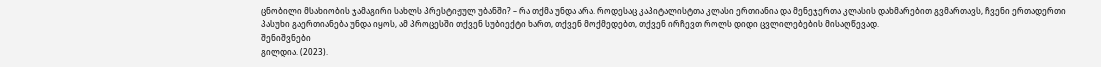ცნობილი მსახიობის ჯამაგირი სახლს პრესტიჟულ უბანში? – რა თქმა უნდა არა. როდესაც კაპიტალისტთა კლასი ერთიანია და მენეჯერთა კლასის დახმარებით გვმართავს, ჩვენი ერთადერთი პასუხი გაერთიანება უნდა იყოს, ამ პროცესში თქვენ სუბიექტი ხართ, თქვენ მოქმედებთ, თქვენ ირჩევთ როლს დიდი ცვლილებების მისაღწევად.
შენიშვნები
გილდია. (2023).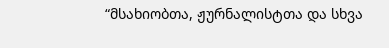“მსახიობთა, ჟურნალისტთა და სხვა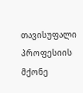თავისუფალი პროფესიის მქონე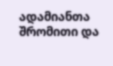ადამიანთა შრომითი და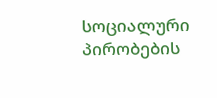სოციალური პირობების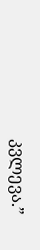კვლევა.”